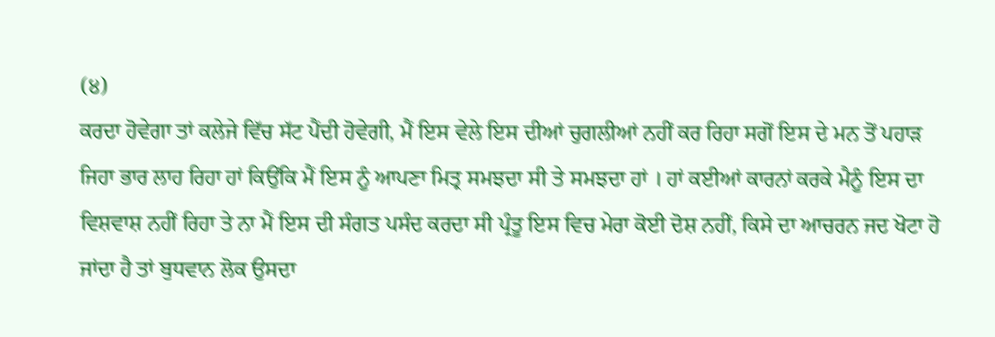(੪)
ਕਰਦਾ ਹੋਵੇਗਾ ਤਾਂ ਕਲੇਜੇ ਵਿੱਚ ਸੱਟ ਪੈਂਦੀ ਹੋਵੇਗੀ, ਮੈਂ ਇਸ ਵੇਲੇ ਇਸ ਦੀਆਂ ਚੁਗਲੀਆਂ ਨਹੀਂ ਕਰ ਰਿਹਾ ਸਗੋਂ ਇਸ ਦੇ ਮਨ ਤੋਂ ਪਹਾੜ ਜਿਹਾ ਭਾਰ ਲਾਹ ਰਿਹਾ ਹਾਂ ਕਿਉਂਕਿ ਮੈਂ ਇਸ ਨੂੰ ਆਪਣਾ ਮਿਤ੍ਰ ਸਮਝਦਾ ਸੀ ਤੇ ਸਮਝਦਾ ਹਾਂ । ਹਾਂ ਕਈਆਂ ਕਾਰਨਾਂ ਕਰਕੇ ਮੈਨੂੰ ਇਸ ਦਾ ਵਿਸ਼ਵਾਸ਼ ਨਹੀਂ ਰਿਹਾ ਤੇ ਨਾ ਮੈਂ ਇਸ ਦੀ ਸੰਗਤ ਪਸੰਦ ਕਰਦਾ ਸੀ ਪ੍ਰੰਤੂ ਇਸ ਵਿਚ ਮੇਰਾ ਕੋਈ ਦੋਸ਼ ਨਹੀਂ, ਕਿਸੇ ਦਾ ਆਚਰਨ ਜਦ ਖੋਟਾ ਹੋ ਜਾਂਦਾ ਹੈ ਤਾਂ ਬੁਧਵਾਨ ਲੋਕ ਉਸਦਾ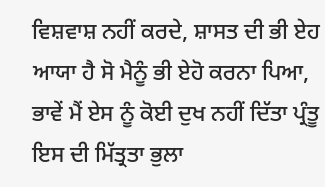ਵਿਸ਼ਵਾਸ਼ ਨਹੀਂ ਕਰਦੇ, ਸ਼ਾਸਤ ਦੀ ਭੀ ਏਹ ਆਯਾ ਹੈ ਸੋ ਮੈਨੂੰ ਭੀ ਏਹੋ ਕਰਨਾ ਪਿਆ, ਭਾਵੇਂ ਮੈਂ ਏਸ ਨੂੰ ਕੋਈ ਦੁਖ ਨਹੀਂ ਦਿੱਤਾ ਪ੍ਰੰਤੂ ਇਸ ਦੀ ਮਿੱਤ੍ਰਤਾ ਭੁਲਾ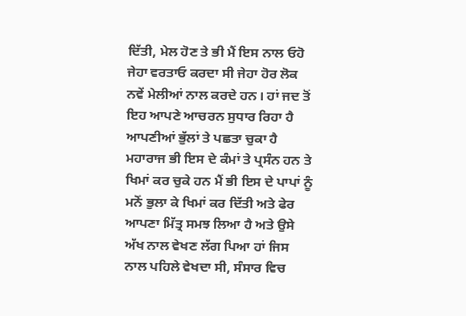ਦਿੱਤੀ, ਮੇਲ ਹੋਣ ਤੇ ਭੀ ਮੈਂ ਇਸ ਨਾਲ ਓਹੋ ਜੇਹਾ ਵਰਤਾਓ ਕਰਦਾ ਸੀ ਜੇਹਾ ਹੋਰ ਲੋਕ ਨਵੇਂ ਮੇਲੀਆਂ ਨਾਲ ਕਰਦੇ ਹਨ। ਹਾਂ ਜਦ ਤੋਂ ਇਹ ਆਪਣੇ ਆਚਰਨ ਸੁਧਾਰ ਰਿਹਾ ਹੈ ਆਪਣੀਆਂ ਭੁੱਲਾਂ ਤੇ ਪਛਤਾ ਚੁਕਾ ਹੈ ਮਹਾਰਾਜ ਭੀ ਇਸ ਦੇ ਕੰਮਾਂ ਤੇ ਪ੍ਰਸੰਨ ਹਨ ਤੇ ਖਿਮਾਂ ਕਰ ਚੁਕੇ ਹਨ ਮੈਂ ਭੀ ਇਸ ਦੇ ਪਾਪਾਂ ਨੂੰ ਮਨੋਂ ਭੁਲਾ ਕੇ ਖਿਮਾਂ ਕਰ ਦਿੱਤੀ ਅਤੇ ਫੇਰ ਆਪਣਾ ਮਿੱਤ੍ਰ ਸਮਝ ਲਿਆ ਹੈ ਅਤੇ ਉਸੇ ਅੱਖ ਨਾਲ ਵੇਖਣ ਲੱਗ ਪਿਆ ਹਾਂ ਜਿਸ ਨਾਲ ਪਹਿਲੇ ਵੇਖਦਾ ਸੀ, ਸੰਸਾਰ ਵਿਚ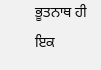ਭੂਤਨਾਥ ਹੀ ਇਕ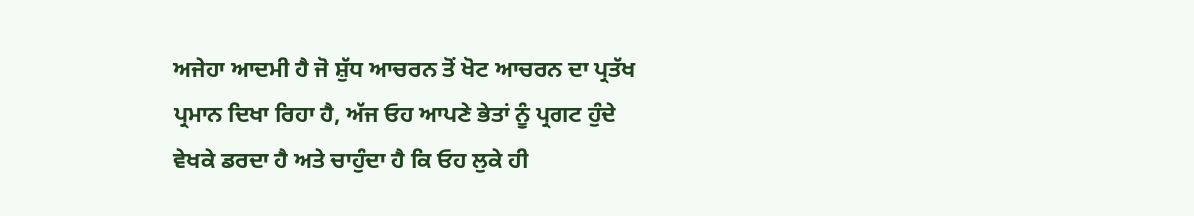ਅਜੇਹਾ ਆਦਮੀ ਹੈ ਜੋ ਸ਼ੁੱਧ ਆਚਰਨ ਤੋਂ ਖੋਟ ਆਚਰਨ ਦਾ ਪ੍ਰਤੱਖ ਪ੍ਰਮਾਨ ਦਿਖਾ ਰਿਹਾ ਹੈ, ਅੱਜ ਓਹ ਆਪਣੇ ਭੇਤਾਂ ਨੂੰ ਪ੍ਰਗਟ ਹੁੰਦੇ ਵੇਖਕੇ ਡਰਦਾ ਹੈ ਅਤੇ ਚਾਹੁੰਦਾ ਹੈ ਕਿ ਓਹ ਲੁਕੇ ਹੀ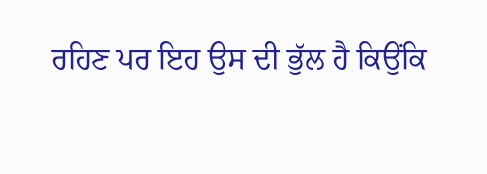ਰਹਿਣ ਪਰ ਇਹ ਉਸ ਦੀ ਭੁੱਲ ਹੈ ਕਿਉਂਕਿ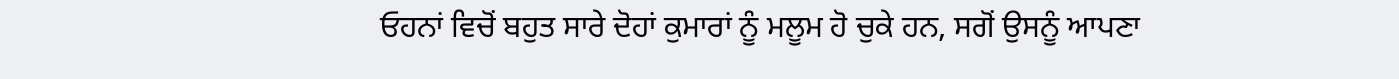ਓਹਨਾਂ ਵਿਚੋਂ ਬਹੁਤ ਸਾਰੇ ਦੋਹਾਂ ਕੁਮਾਰਾਂ ਨੂੰ ਮਲੂਮ ਹੋ ਚੁਕੇ ਹਨ, ਸਗੋਂ ਉਸਨੂੰ ਆਪਣਾ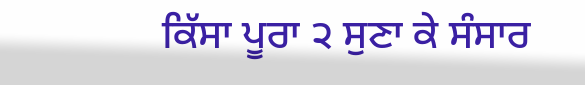ਕਿੱਸਾ ਪੂਰਾ ੨ ਸੁਣਾ ਕੇ ਸੰਸਾਰ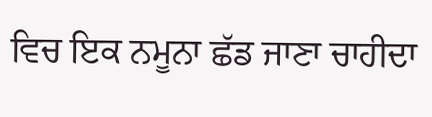ਵਿਚ ਇਕ ਨਮੂਨਾ ਛੱਡ ਜਾਣਾ ਚਾਹੀਦਾ